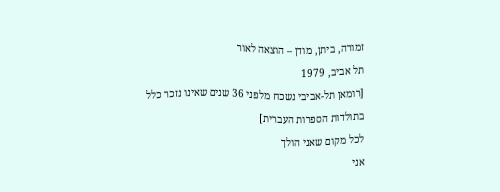זמורה, ביתן, מודן – הוצאה לאור
תל אביב, 1979
[רומאן תל-אביבי נשכח מלפני 36 שנים שאינו נזכר כלל
בתולדות הספרות העברית]
לכל מקום שאני הולך
אני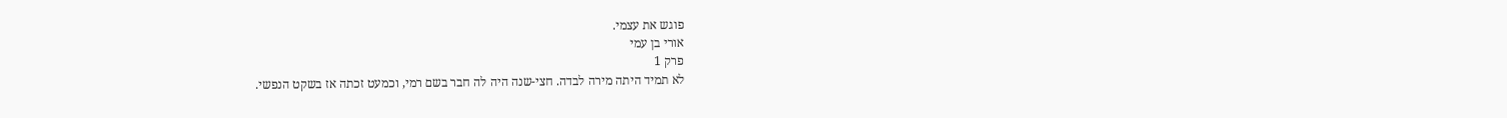פוגש את עצמי.
אורי בן עמי
פרק 1
לא תמיד היתה מירה לבדה. חצי-שנה היה לה חבר בשם רמי, וכמעט זכתה אז בשקט הנפשי.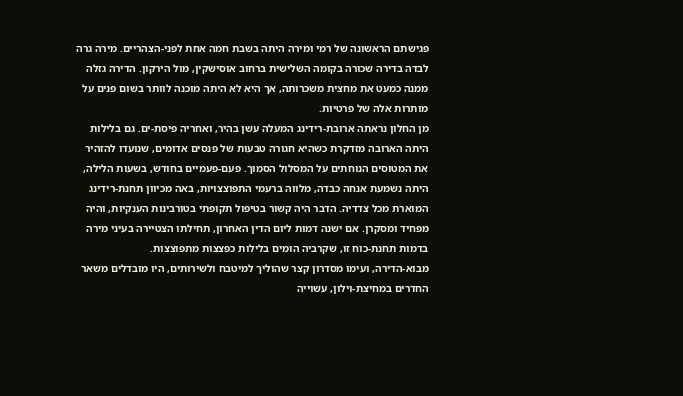פגישתם הראשונה של רמי ומירה היתה בשבת חמה אחת לפני-הצהריים. מירה גרה לבדה בדירה שכורה בקומה השלישית ברחוב אוסישקין, מול הירקון. הדירה גזלה ממנה כמעט את מחצית משכרותה, אך היא לא היתה מוכנה לוותר בשום פנים על מותרות אלה של פרטיות.
מן החלון נראתה ארובת-רידינג המעלה עשן בהיר, ואחריה פיסת-ים. גם בלילות היתה הארובה מזדקרת כשהיא חגורה טבעות של פנסים אדומים, שנועדו להזהיר את המטוסים הנוחתים על המסלול הסמוך. פעם-פעמיים בחודש, בשעות הלילה, היתה נשמעת אנחה כבדה, מלווה ברעמי התפוצצויות, באה מכיוון תחנת-רידינג המוארת מכל צדדיה. הדבר היה קשור בטיפול תקופתי בטורבינות הענקיות, והיה מפחיד ומסקרן. אם ישנה דמות ליום הדין האחרון, תחילתו הצטיירה בעיני מירה בדמות תחנת-כוח זו, שקרביה הומים בלילות כפצצות מתפוצצות.
מבוא-הדירה, ועימו מסדרון קצר שהוליך למיטבח ולשירותים, היו מובדלים משאר החדרים במחיצת-וילון, עשוייה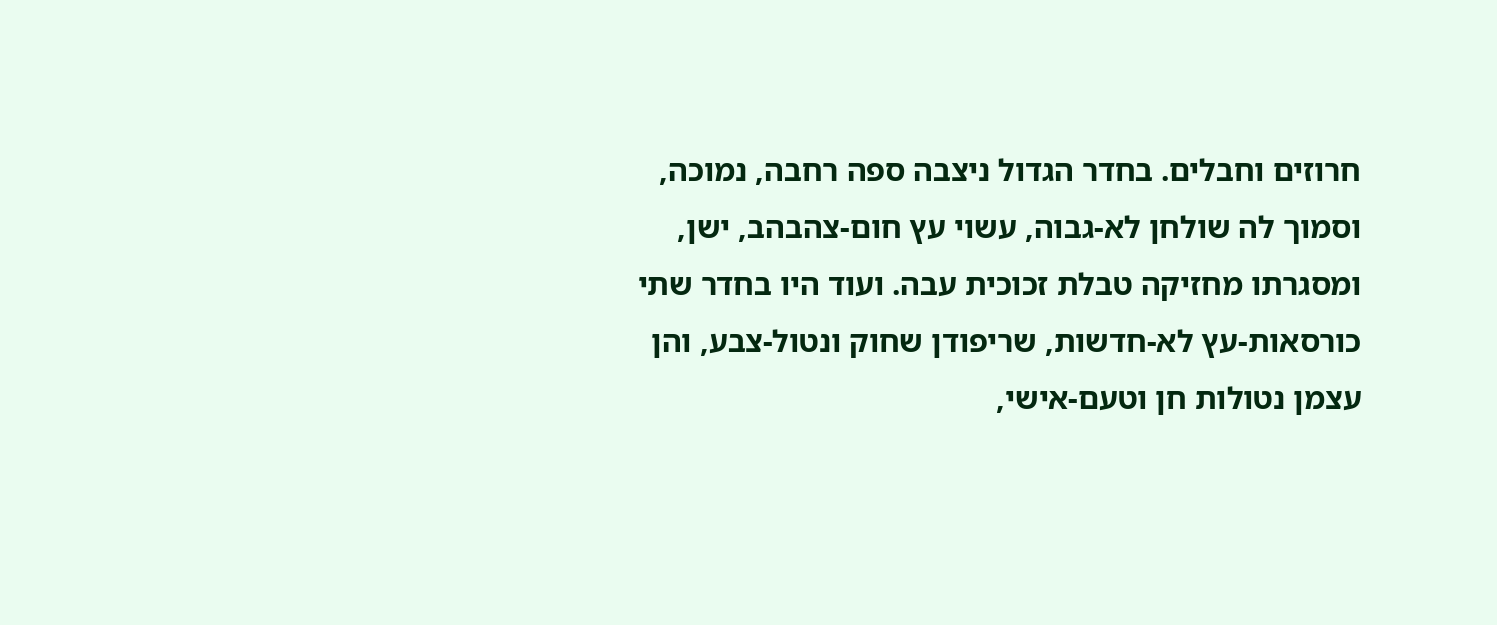חרוזים וחבלים. בחדר הגדול ניצבה ספה רחבה, נמוכה, וסמוך לה שולחן לא-גבוה, עשוי עץ חום-צהבהב, ישן, ומסגרתו מחזיקה טבלת זכוכית עבה. ועוד היו בחדר שתי כורסאות-עץ לא-חדשות, שריפודן שחוק ונטול-צבע, והן עצמן נטולות חן וטעם-אישי,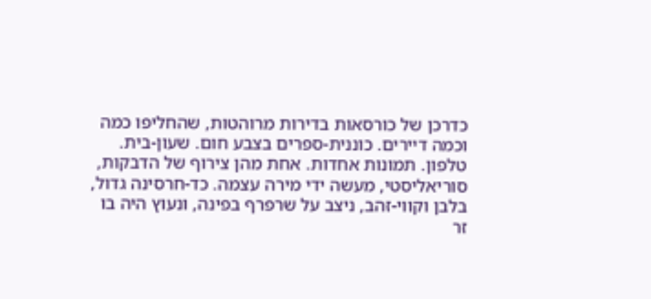כדרכן של כורסאות בדירות מרוהטות, שהחליפו כמה וכמה דיירים. כוננית-ספרים בצבע חום. שעון-בית. טלפון. תמונות אחדות. אחת מהן צירוף של הדבקות, סוריאליסטי, מעשה ידי מירה עצמה. כד-חרסינה גדול, בלבן וקווי-זהב, ניצב על שרפרף בפינה, ונעוץ היה בו זר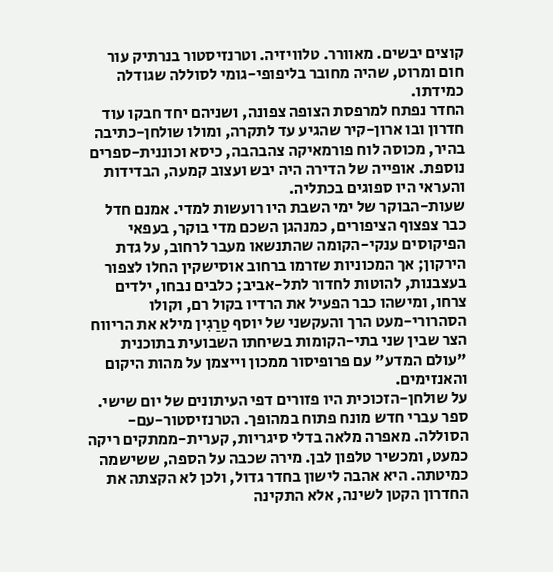קוצים יבשים. מאוורר. טלוויזיה. וטרנזיסטור בנרתיק עור חום ומרוט, שהיה מחובר בליפופי-גומי לסוללה שגודלה כמידתו.
החדר נפתח למרפסת הצופה צפונה, ושניהם יחד חבקו עוד חדרון ובו ארון-קיר שהגיע עד לתקרה, ומולו שולחן-כתיבה בהיר, מכוסה לוח פורמאיקה צהבהבה, כיסא וכוננית-ספרים נוספת. אופייה של הדירה היה יבש ועצוב קמעה, הבדידות והעראי היו ספוגים בכתליה.
שעות-הבוקר של ימי השבת היו רועשות למדי. אמנם חדל כבר צפצוף הציפורים, כמנהגן השכם מדי בוקר, בעפאי הפיקוסים ענקי-הקומה שהתנשאו מעבר לרחוב, על גדת הירקון; אך המכוניות שזרמו ברחוב אוסישקין החלו לצפור בעצבנות, להוטות לחדור לתל-אביב; כלבים נבחו, ילדים צרחו, ומישהו כבר הפעיל את הרדיו בקול רם, וקולו הסהרורי-מעט הרך והעקשני של יוסף טַרַגִין מילא את הריווח הצר שבין שני בתי-הקומות בשיחתו השבועית בתוכנית "עולם המדע" עם פרופיסור ממכון וייצמן על מהות היקום והאנזימים.
על שולחן-הזכוכית היו פזורים דפי העיתונים של יום שישי. ספר עברי חדש מונח פתוח במהופך. הטרנזיסטור-עם-הסוללה. מאפרה מלאה בדלי סיגריות, קערית-ממתקים ריקה כמעט, ומכשיר טלפון לבן. מירה שכבה על הספה, ששישמה כמיטתה. היא אהבה לישון בחדר גדול, ולכן לא הקצתה את החדרון הקטן לשינה, אלא התקינה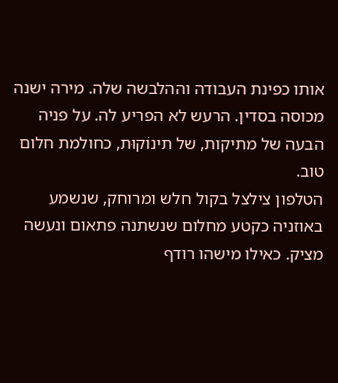אותו כפינת העבודה וההלבשה שלה. מירה ישנה מכוסה בסדין. הרעש לא הפריע לה. על פניה הבעה של מתיקות, של תינוֹקוּת, כחולמת חלום טוב.
הטלפון צילצל בקול חלש ומרוחק, שנשמע באוזניה כקטע מחלום שנשתנה פתאום ונעשה מציק. כאילו מישהו רודף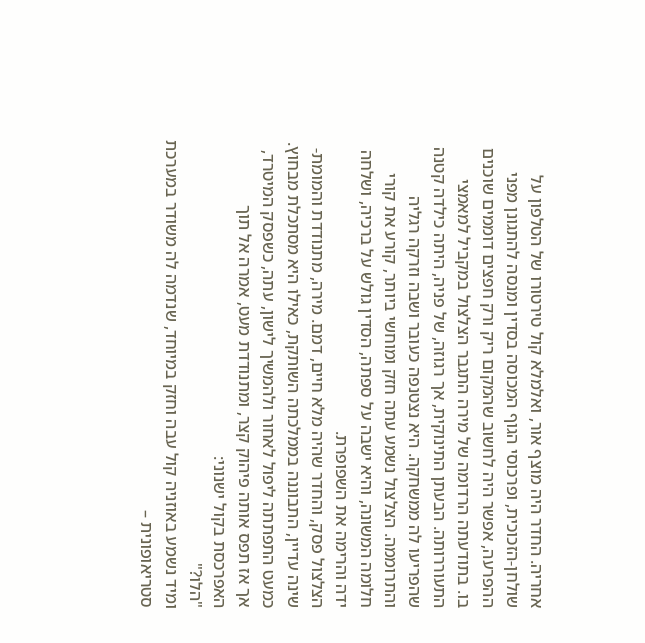אחריה. החדר היה מוצף אור, ואלמלא קול טירטורו של הטלפון על שולחן-הזכוכית, ופרכוסי הגוף המכוסה בסדין ומנסה להתגונן מפני ההפרעה, אפשר היה לחשוב שהמקום ריק ורק חפצים דוממים שוכנים בו. בתודעתה הרדומה של מירה התגבר הצלצול במקביל למאמצי התעוררותה. הבעתן התינוקית, אך רגוזה, של פניה, היתה כילדה קטנה שהפריעו לה ממשחקה. היא נצטנפה כעובר ושבה וזרקה רגליה והתרוממה. הצלצול נשמע עתה חזק ומוחשי ביותר, קורע את קורי חלומה המשונה, והיא ישבה על ספתה, הסדין גולש על ברכיה, ושלחה ידה והרימה את השפופרת.
הצלצול פסק, והחדר שהיה מלא חיים, דמם. מירה, מתנודדת והמומת-שינה עדיין, התבוננה בממלכתה השותקת, כאילו היא מסתכלת מבחוץ. כמעט התפתתה ליפול לאחור ולהמשיך לישון, עתה, כשפסק המיטרד, אך אז תפס אותה פיהוק קצר, ומתנודדת מעט, אמרה אל תוך האפרכסת בקול ישנוני:
"הלו?"
ומיד נשמע באוזניה קול עבה וחזק במיוחד, שנדמה לה משודר במערכת סטריאופונית –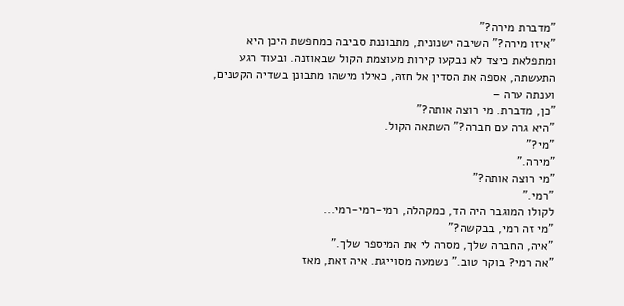"מדברת מירה?"
"איזו מירה?" השיבה ישנונית, מתבוננת סביבה כמחפשת היכן היא ומתפלאת כיצד לא נבקעו קירות מעוצמת הקול שבאוזנה. ובעוד רגע התעשתה, אספה את הסדין אל חזהּ, כאילו מישהו מתבונן בשדיה הקטנים, וענתה ערה –
"כן, מדברת. מי רוצה אותה?"
"היא גרה עם חברה?" השתאה הקול.
"מי?"
"מירה."
"מי רוצה אותה?"
"רמי."
לקולו המוגבר היה הד, כמקהלה, רמי-רמי-רמי...
"מי זה רמי, בבקשה?"
"איה, החברה שלך, מסרה לי את המיספר שלך."
"אה רמי? בוקר טוב." נשמעה מסוייגת. איה זאת, מאז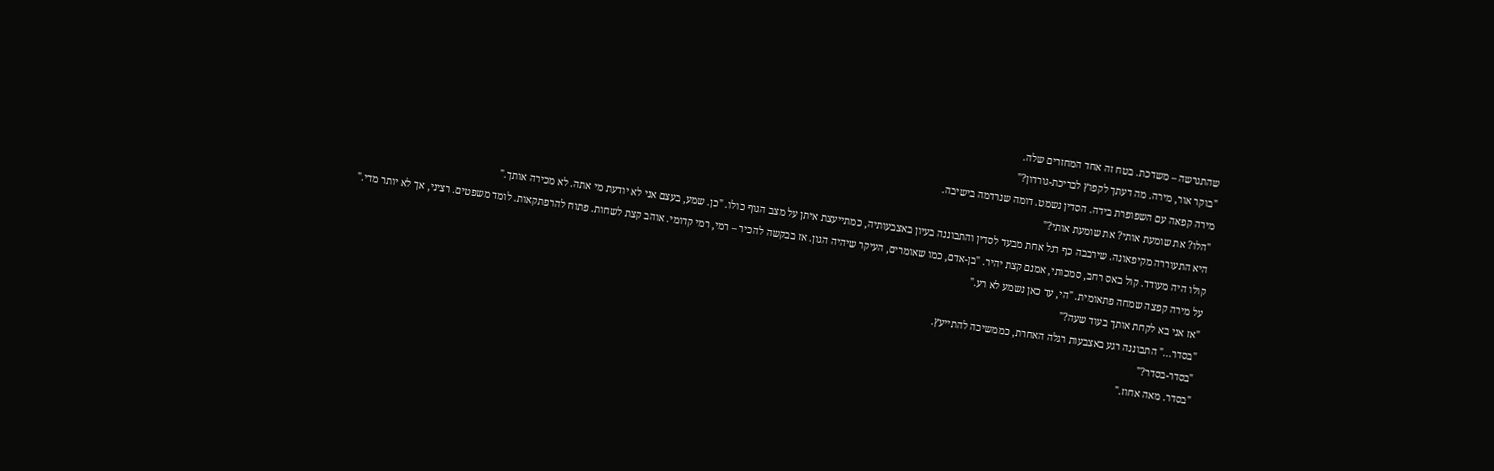שהתגרשה – משדכת. בטח זה אחד המחזרים שלה.
"בוקר אור, מירה. מה דעתך לקפוץ לבריכת-גורדון?"
מירה קפאה עם השפופרת בידה. הסדין נשמט. דומה שנרדמה בישיבה.
"הלו? את שומעת אותי? את שומעת אותי?"
היא התעוררה מקיפאונה. שירבבה כף רגל אחת מבעד לסדין והתבוננה בעיון באצבעותיה, כמתייעצת איתן על מצב הגוף כולו. "כן. שמע, בעצם אני לא יודעת מי אתה. לא מכירה אותך."
קולו היה מעודד. קול באס רחב, סמכותי, אמנם קצת יהיר. "בן-אדם, כמו שאומרים, העיקר שיהיה הגון. אז בבקשה להכיר – רמי, רמי קדומי. אוהב קצת לשחות. פתוח להרפתקאות. לומד משפטים. רציני, אך לא יותר מדי."
על מירה קפצה שמחה פתאומית. "הי, עד כאן נשמע לא רע."
"אז אני בא לקחת אותך בעוד שעה?"
"בסדר..." התבוננה רגע באצבעות רגלה האחרת, כממשיכה להתייעץ.
"בסדר-בסדר?"
"בסדר. מאה אחוז."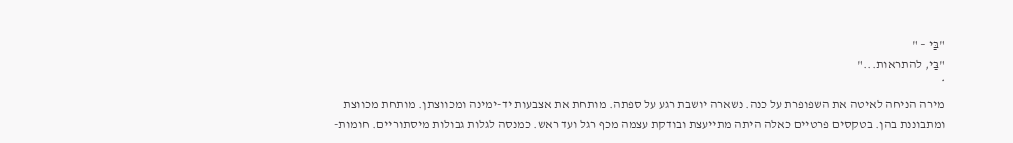"בַּי – "
"בַּי, להתראות..."
*
מירה הניחה לאיטה את השפופרת על כנה. נשארה יושבת רגע על ספתה. מותחת את אצבעות יד-ימינה ומכווצתן. מותחת מכווצת ומתבוננת בהן. בטקסים פרטיים כאלה היתה מתייעצת ובודקת עצמה מכף רגל ועד ראש. כמנסה לגלות גבולות מיסתוריים. חומות-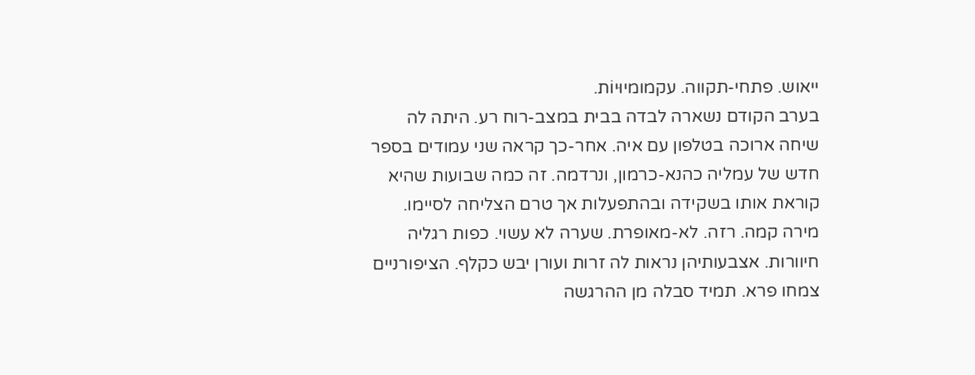ייאוש. פתחי-תקווה. עקמומיוּיוֹת.
בערב הקודם נשארה לבדה בבית במצב-רוח רע. היתה לה שיחה ארוכה בטלפון עם איה. אחר-כך קראה שני עמודים בספר חדש של עמליה כהנא-כרמון, ונרדמה. זה כמה שבועות שהיא קוראת אותו בשקידה ובהתפעלות אך טרם הצליחה לסיימו.
מירה קמה. רזה. לא-מאופרת. שערה לא עשוי. כפות רגליה חיוורות. אצבעותיהן נראות לה זרות ועורן יבש כקלף. הציפורניים צמחו פרא. תמיד סבלה מן ההרגשה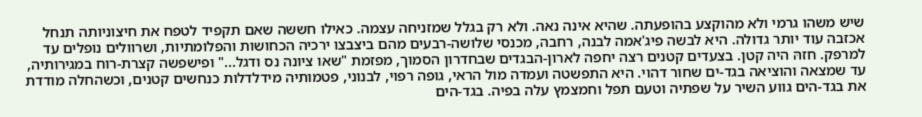שיש משהו גרמי ולא מהוקצע בהופעתה. שהיא אינה נאה. ולא רק בגלל שמזניחה עצמה. כאילו חששה שאם תקפיד לטפח את חיצוניותה תנחל אכזבה עוד יותר גדולה. היא לבשה פיג'אמה לבנה, רחבה, מכנסי שלושה-רבעים מהם ביצבצו ירכיה הכחושות והפלומתיות, ושרוולים נופלים עד למרפק. חזהּ היה קטן. בצעדים קטנים רצה יחפה לארון-הבגדים שבחדרון הסמוך, מפזמת "שאו ציונה נס ודגל..." ופישפשה קצרת-רוח במגירותיה, עד שמצאה והוציאה בגד-ים שחור דהוי. היא התפשטה ועמדה מול הראי, גופה רפוי, לבנוני, פטמותיה מידלדלות כנחשים קטנים, וכשהחלה מודדת את בגד-הים גווע השיר על שפתיה וטעם תפל וחמצמץ עלה בפיה. בגד-הים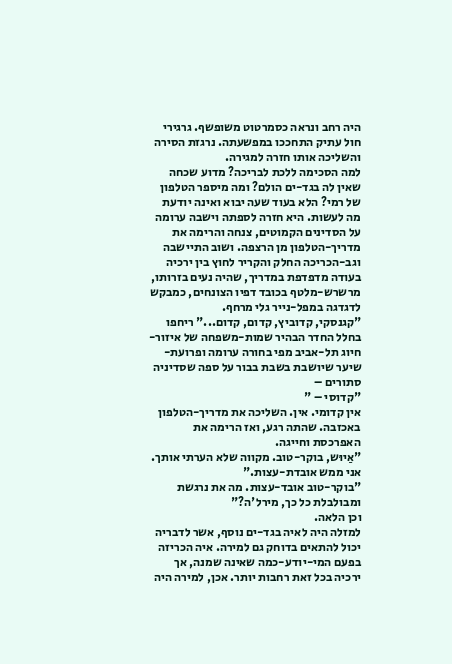היה רחב ונראה כסמרטוט משופשף. גרגירי חול עתיק התחככו במפשעתה. נרגזת הסירה והשליכה אותו חזרה למגירה.
למה הסכימה ללכת לבריכה? מדוע שכחה שאין לה בגד-ים הולם? ומה מיספר הטלפון של רמי? הלא בעוד שעה יבוא ואינה יודעת מה לעשות. היא חזרה לספתה וישבה ערומה על הסדינים הקמוטים, צנחה והרימה את מדריך-הטלפון מן הרצפה. ושוב התיישבה וגב-הכריכה החלק והקריר לחוץ בין ירכיה בעודה מדפדפת במדריך, שהיה נעים בזרותו, מרשרש-מלטף בכובד דפיו הצונחים, כמבקש לדגדגה במפל-נייר גלי מרחף.
"קגנסקי, קדוביץ, קדום, קדום..." ריחפו בחלל החדר הבהיר שמות-משפחה של איזור-חיוג תל-אביב מפי בחורה ערומה ופרועת-שיער שיושבת בשבת בבור על ספה שסדיניה סתורים –
"קדוסי – "
אין קדומי. אין. השליכה את מדריך-הטלפון באכזבה. שהתה רגע, ואז הרימה את האפרכסת וחייגה.
"אַיוּש, בוקר-טוב. מקווה שלא הערתי אותך. אני ממש אובדת-עצות."
"בוקר-טוב אובד-עצות. מה את נרגשת ומבולבלת כל כך, מירל'ה?"
וכן הלאה.
למזלה היה לאיה בגד-ים נוסף, אשר לדבריה יכול להתאים בדוחק גם למירה. איה הכריזה בפעם המי-יודע-כמה שאינה שמנה, אך ירכיה בכל זאת רחבות יותר. אכן, למירה היה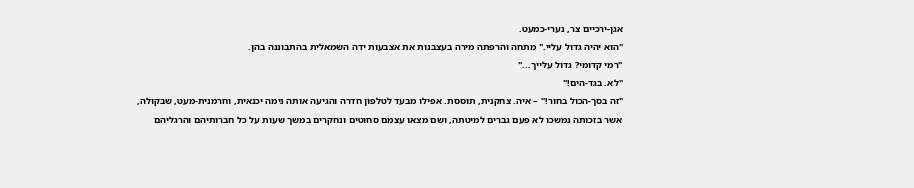אגן-ירכיים צר, נערי-כמעט.
"הוא יהיה גדול עליי." מתחה והרפתה מירה בעצבנות את אצבעות ידה השמאלית בהתבוננה בהן.
"רמי קדומי? גדול עלייך..."
"לא. בגד-הים!"
"זה בסך-הכול בחור!" – איה. צחקנית, תוססת. אפילו מבעד לטלפון חדרה והגיעה אותה נימה יכנאית, וחרמנית-מעט, שבקולה, אשר בזכותה נמשכו לא פעם גברים למיטתה, ושם מצאו עצמם סחוטים ונחקרים במשך שעות על כל חברותיהם והרגליהם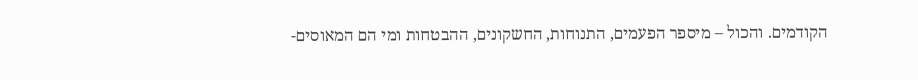הקודמים. והכול – מיספר הפעמים, התנוחות, החשקונים, ההבטחות ומי הם המאוסים-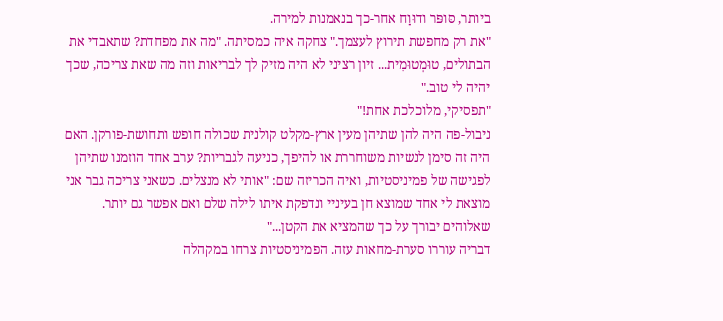ביותר, סּופּר ודוּוַח אחר-כך בנאמנות למירה.
"את רק מחפשת תירוץ לעצמך." צחקה איה כמסיתה. "מה את מפחדת? שתאבדי את הבתולים, טוּמְטוּמִית... זיון רציני לא היה מזיק לך לבריאות וזה מה שאת צריכה, שכך יהיה לי טוב."
"תפסיקי, מלוכלכת אחת!"
ניבול-פה היה להן שתיהן מעין ארץ-מקלט קולנית שכולה חופש ותחושת-פורקן. האם היה זה סימן לנשיות משוחררת או להיפך, כניעה לגבריות? ערב אחד הוזמנו שתיהן לפגישה של פמיניסטיות, ואיה הכריזה שם: "אותי לא מנצלים. כשאני צריכה גבר אני מוצאת לי אחד שמוצא חן בעיניי ונדפקת איתו לילה שלם ואם אפשר גם יותר. שאלוהים יבורך על כך שהמציא את הקטן..."
דבריה עוררו סערת-מחאות עזה. הפמיניסטיות צרחו במקהלה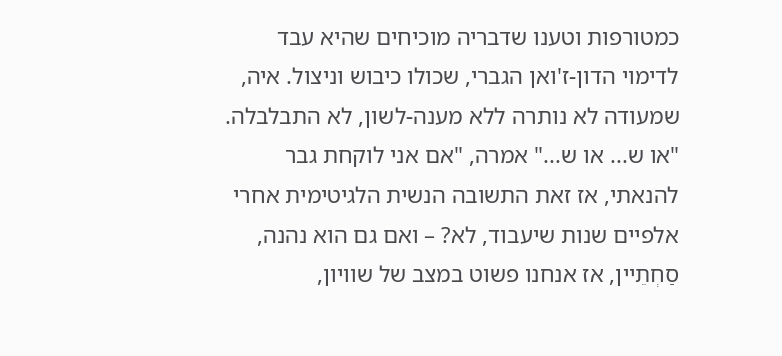כמטורפות וטענו שדבריה מוכיחים שהיא עבד לדימוי הדון-ז'ואן הגברי, שכולו כיבוש וניצול. איה, שמעודה לא נותרה ללא מענה-לשון, לא התבלבלה. "או ש... או ש..." אמרה, "אם אני לוקחת גבר להנאתי, אז זאת התשובה הנשית הלגיטימית אחרי אלפיים שנות שיעבוד, לא? – ואם גם הוא נהנה, סַחְתֵיין, אז אנחנו פשוט במצב של שוויון,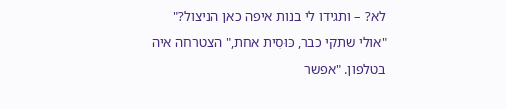לא? – ותגידו לי בנות איפה כאן הניצול?"
"אולי שתקי כבר, כּוּסִית אחת," הצטרחה איה בטלפון. "אפשר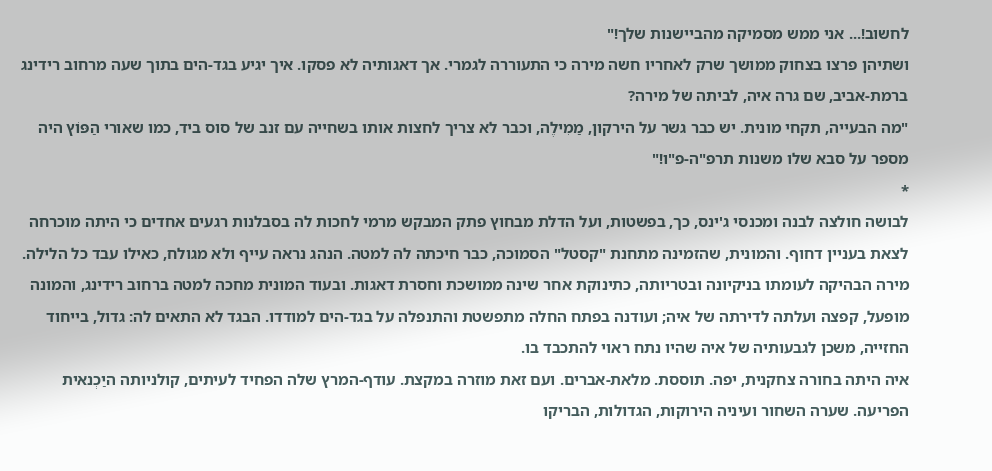לחשוב!... אני ממש מסמיקה מהביישנות שלך!"
ושתיהן פרצו בצחוק ממושך שרק לאחריו חשה מירה כי התעוררה לגמרי. אך דאגותיה לא פסקו. איך יגיע בגד-הים בתוך שעה מרחוב רידינג ברמת-אביב, שם גרה איה, לביתה של מירה?
"מה הבעייה, תקחי מונית. יש כבר גשר על הירקון, מַמִילֶה, וכבר לא צריך לחצות אותו בשחייה עם זנב של סוס ביד, כמו שאורי הַפּוֹץ היה מספר על סבא שלו משנות תרפ"ה-פ"ו!"
*
לבושה חולצה לבנה ומכנסי ג'ינס, כך, בפשטות, ועל הדלת מבחוץ פתק המבקש מרמי לחכות לה בסבלנות רגעים אחדים כי היתה מוכרחה לצאת בעניין דחוף. והמונית, שהזמינה מתחנת "קסטל" הסמוכה, כבר חיכתה לה למטה. הנהג נראה עייף ולא מגולח, כאילו עבד כל הלילה. מירה הבהיקה לעומתו בניקיונה ובטריותה, כתינוקת אחר שינה ממושכת וחסרת דאגות. ובעוד המונית מחכה למטה ברחוב רידינג, והמונה מופעל, קפצה ועלתה לדירתה של איה; ועודנה בפתח החלה מתפשטת והתנפלה על בגד-הים למודדו. הבגד לא התאים לה: גדול, בייחוד החזייה, משכן לגבעותיה של איה שהיו נתח ראוי להתכבד בו.
איה היתה בחורה צחקנית, יפה. תוססת. מלאת-אברים. ועם זאת מוזרה במקצת. עודף-המרץ שלה הפחיד לעיתים, קולניותה היַכְנאית הפריעה. שערה השחור ועיניה הירוקות, הגדולות, הבריקו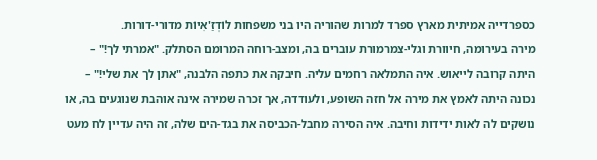כספרדייה אמיתית מארץ ספרד למרות שהוריה היו בני משפחות לוֹדְזַ'אִיוֹת מדורי-דורות.
מירה בעירומה, חיוורת וגלי-צמרמורת עוברים בה, ומצב-רוחה המרומם הסתלק. "אמרתי לך!" – היתה קרובה לייאוש. איה התמלאה רחמים עליה. חיבקה את כתפה הלבנה, "אתן לך את שלי!" – נכונה היתה לאמץ את מירה אל חזה השופע, ולעודדה, אך זכרה שמירה אינה אוהבת שנוגעים בה, או נושקים לה לאות ידידות וחיבה. איה הסירה מחבל-הכביסה את בגד-הים שלה, זה היה עדיין לח מעט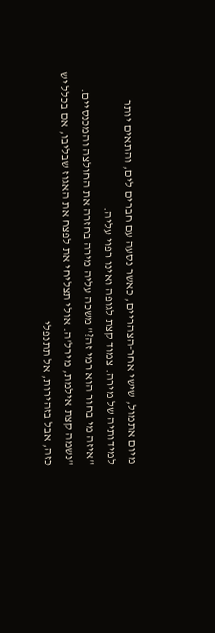מיום אתמול, שישי אחר-הצהריים, כאשר נסעה עם חברים לים, והתאים יותר למידותיה של מירה. צמוד קצת לגופה ואינו רפוי עליה.
"איזה מי בחור הוא רמי זה?" משכה עליה מירה בחזרה את החולצה והמכנסיים.
"נשמה קצת אילמת, מירל'ה. אולי תצליחי את לפצח את האגוז שבליבו, אם בכלל יש כזה, אבל בזהירות, אל תתנפלי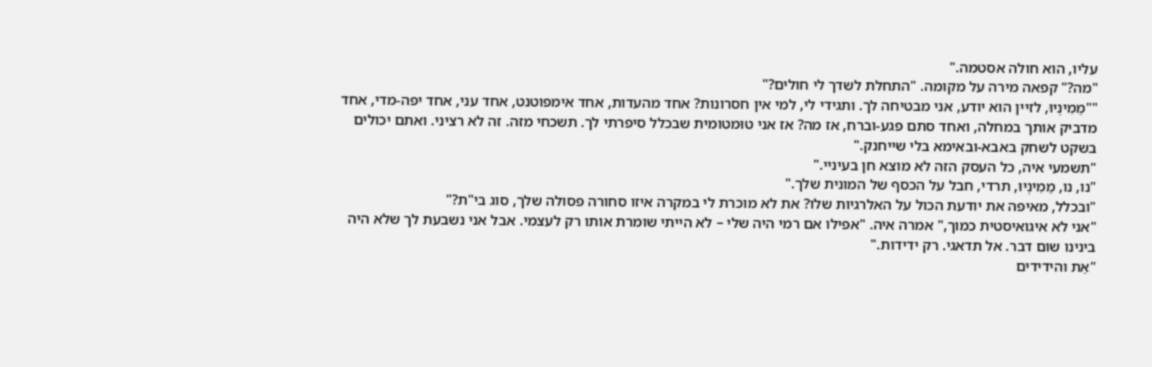עליו, הוא חולה אסטמה."
"מה?" קפאה מירה על מקומה. "התחלת לשדך לי חולים?"
""מַמִינְיוּ, לזיין הוא יודע, אני מבטיחה לך. ותגידי לי, למי אין חסרונות? אחד מהעדות, אחד אימפוטנט, אחד עני, אחד יפה-מדי, אחד מדביק אותך במחלה, ואחד סתם פגע-וברח, אז מה? אז אני טוּמטומית שבכלל סיפרתי לך. תשכחי מזה. זה לא רציני. ואתם יכולים בשקט לשחק באבא-ובאימא בלי שייחנק."
"תשמעי איה, כל העסק הזה לא מוצא חן בעיניי."
"נו, נו, מַמִינְיוּ, תרדי, חבל על הכסף של המונית שלך."
"ובכלל, מאיפה את יודעת הכול על האלרגיות שלו? את לא מוכרת לי במקרה איזו סחורה פסולה שלך, סוג בי"ת?"
"אני לא איגואיסטית כמוך," אמרה איה. "אפילו אם רמי היה שלי – לא הייתי שומרת אותו רק לעצמי. אבל אני נשבעת לך שלא היה בינינו שום דבר. אל תדאגי. רק ידידות."
"אַת והידידים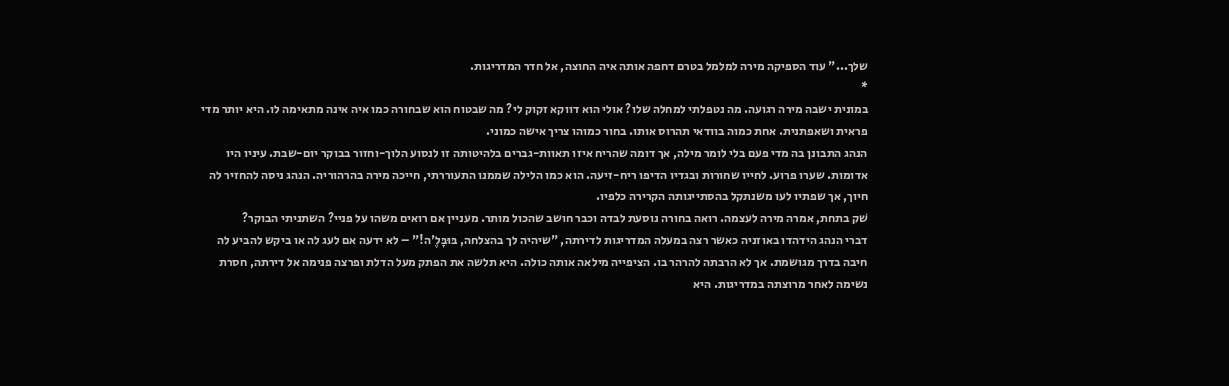שלך..." עוד הספיקה מירה למלמל בטרם דחפה אותה איה החוצה, אל חדר המדריגות.
*
במונית ישבה מירה רגועה. מה נטפלתי למחלה שלו? אולי הוא דווקא זקוק לי? מה שבטוח הוא שבחורה כמו איה אינה מתאימה לו. היא יותר מדי פראית ושאפתנית. אחת כמוה בוודאי תהרוס אותו. בחור כמוהו צריך אישה כמוני.
הנהג התבונן בה מדי פעם בלי לומר מילה, אך דומה שהריח איזו תאוות-גברים בלהיטותה זו לנסוע הלוך-וחזור בבוקר יום-שבת. עיניו היו אדומות. שערו פרוע. לחייו שחורות ובגדיו הדיפו ריח-זיעה. הוא כמו הלילה שממנו התעוררתי, חייכה מירה בהרהוריה. הנהג ניסה להחזיר לה חיוך, אך שפתיו לעו משנתקל בהסתייגותה הקרירה כלפיו.
שׁק בתחת, אמרה מירה לעצמה. רואה בחורה נוסעת לבדה וכבר חושב שהכול מותר. מעניין אם רואים משהו על פניי? השתניתי הבוקר?
דברי הנהג הידהדו באוזניה כאשר רצה במעלה המדריגות לדירתה, "שיהיה לך בהצלחה, בּוּבָּלֶ'ה!" – לא ידעה אם לעג לה או ביקש להביע לה חיבה בדרך מגושמת. אך לא הרבתה להרהר בו. הציפייה מילאה אותה כולה. היא תלשה את הפתק מעל הדלת ופרצה פנימה אל דירתה, חסרת נשימה לאחר מרוצתה במדריגות. היא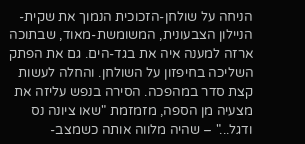הניחה על שולחן-הזכוכית הנמוך את שקית-הניילון הצבעונית, המשומשת-מאוד, שבתוכה ארזה למענה איה את בגד-הים. גם את הפתק השליכה בחיפזון על השולחן. והחלה לעשות קצת סדר במהפכה. הסירה בנפש עליזה את מצעיה מן הספה, מזמזמת "שאו ציונה נס ודגל..." – שהיה מלווה אותה כשמצב-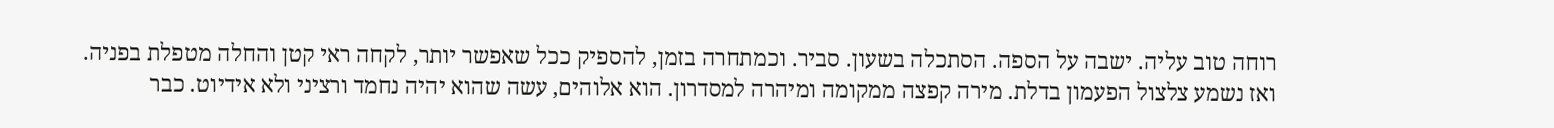רוחה טוב עליה. ישבה על הספה. הסתכלה בשעון. סביר. וכמתחרה בזמן, להספיק ככל שאפשר יותר, לקחה ראי קטן והחלה מטפלת בפניה.
ואז נשמע צלצול הפעמון בדלת. מירה קפצה ממקומה ומיהרה למסדרון. הוא אלוהים, עשה שהוא יהיה נחמד ורציני ולא אידיוט. כבר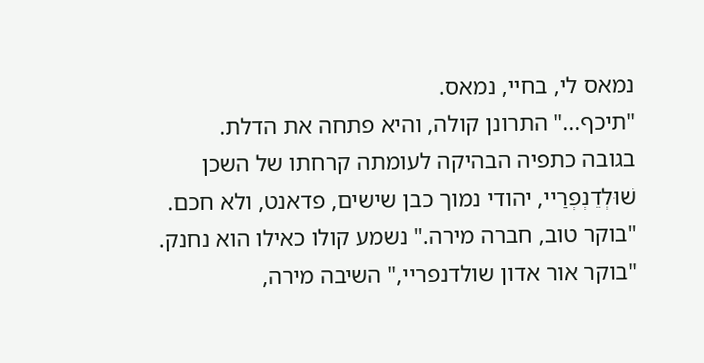נמאס לי, בחיי, נמאס.
"תיכף..." התרונן קולה, והיא פתחה את הדלת.
בגובה כתפיה הבהיקה לעומתה קרחתו של השכן שׁוּלְדֵנְפְרַיי, יהודי נמוך כבן שישים, פדאנט, ולא חכם.
"בוקר טוב, חברה מירה." נשמע קולו כאילו הוא נחנק.
"בוקר אור אדון שולדנפריי," השיבה מירה,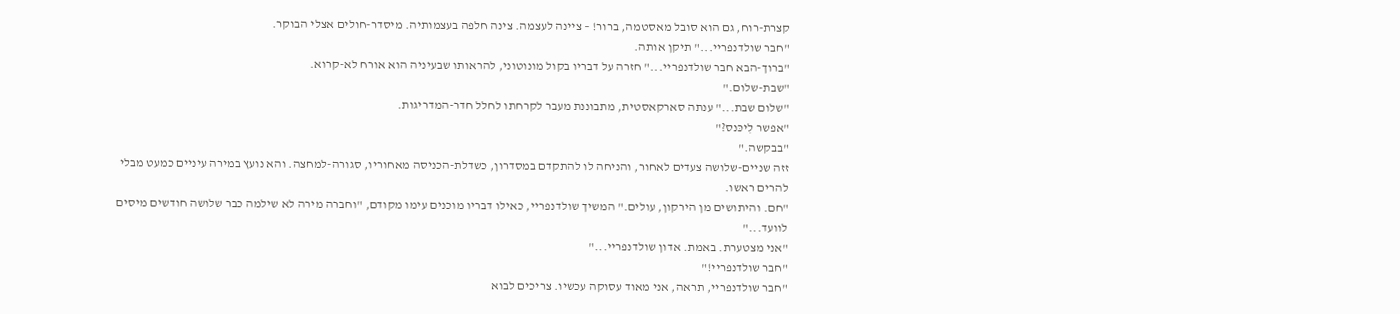קצרת-רוח, גם הוא סובל מאסטמה, ברור! – ציינה לעצמה. צינה חלפה בעצמותיה. מיסדר-חולים אצלי הבוקר.
"חבר שולדנפריי..." תיקן אותה.
"ברוך-הבא חבר שולדנפריי..." חזרה על דבריו בקול מונוטוני, להראותו שבעיניה הוא אורח לא-קרוא.
"שבת-שלום."
"שלום שבת..." ענתה סארקאסטית, מתבוננת מעבר לקרחתו לחלל חדר-המדריגות.
"אפשר לִיכּנס?"
"בבקשה."
זזה שניים-שלושה צעדים לאחור, והניחה לו להתקדם במסדרון, כשדלת-הכניסה מאחוריו, סגורה-למחצה. והא נועץ במירה עיניים כמעט מבלי להרים ראשו.
"חם. והיתושים מן הירקון, עולים." המשיך שולדנפריי, כאילו דבריו מוכנים עימו מקודם, "וחברה מירה לא שילמה כבר שלושה חודשים מיסים לוועד..."
"אני מצטערת. באמת. אדון שולדנפריי..."
"חבר שולדנפריי!"
"חבר שולדנפריי, תראה, אני מאוד עסוקה עכשיו. צריכים לבוא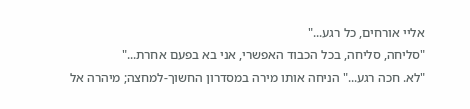אליי אורחים, כל רגע..."
"סליחה, סליחה, בכל הכבוד האפשרי, אני בא בפעם אחרת..."
"לא. חכה רגע..." הניחה אותו מירה במסדרון החשוך-למחצה; מיהרה אל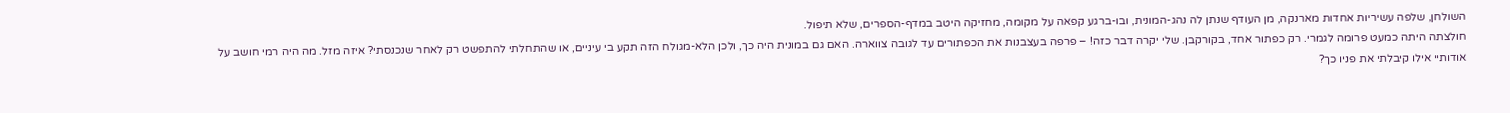השולחן, שלפה עשיריות אחדות מארנקה, מן העודף שנתן לה נהג-המונית, ובו-ברגע קפאה על מקומה, מחזיקה היטב במדף-הספרים, שלא תיפול.
חולצתה היתה כמעט פרומה לגמרי. רק כפתור אחד, בקורקבן. שלי יקרה דבר כזה! – פרפה בעצבנות את הכפתורים עד לגובה צווארה. האם גם במונית היה כך, ולכן הלא-מגולח הזה תקע בי עיניים, או שהתחלתי להתפשט רק לאחר שנכנסתי? איזה מזל. מה היה רמי חושב על אודותיי אילו קיבלתי את פניו כך?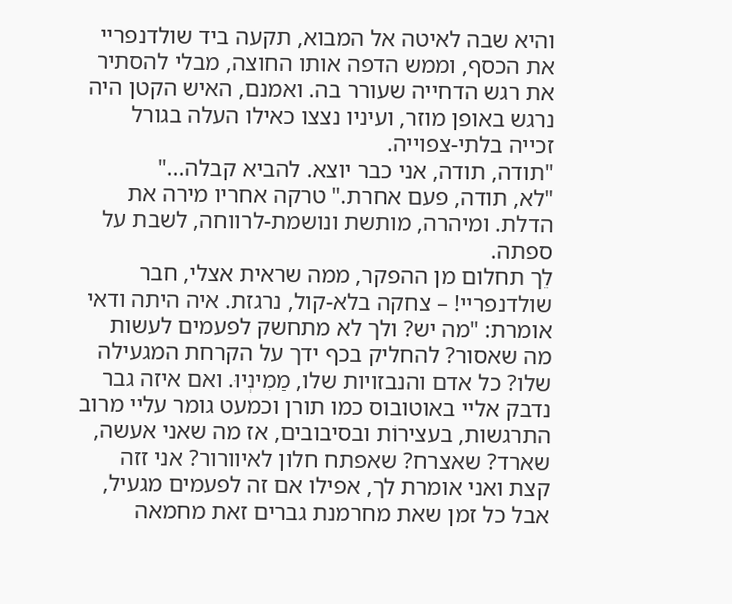והיא שבה לאיטה אל המבוא, תקעה ביד שולדנפריי את הכסף, וממש הדפה אותו החוצה, מבלי להסתיר את רגש הדחייה שעורר בה. ואמנם, האיש הקטן היה נרגש באופן מוזר, ועיניו נצצו כאילו העלה בגורל זכייה בלתי-צפוייה.
"תודה, תודה, אני כבר יוצא. להביא קבלה..."
"לא, תודה, פעם אחרת." טרקה אחריו מירה את הדלת. ומיהרה, מותשת ונושמת-לרווחה, לשבת על ספתה.
לֵך תחלום מן ההפקר, ממה שראית אצלי, חבר שולדנפריי! – צחקה בלא-קול, נרגזת. איה היתה ודאי אומרת: "מה יש? ולך לא מתחשק לפעמים לעשות מה שאסור? להחליק בכף ידך על הקרחת המגעילה שלו? כל אדם והנבזויות שלו, מַמִינְיוּ. ואם איזה גבר נדבק אליי באוטובוס כמו תורן וכמעט גומר עליי מרוב התרגשות, בעצירוֹת ובסיבובים, אז מה שאני אעשה, שארד? שאצרח? שאפתח חלון לאיוורור? אני זזה קצת ואני אומרת לך, אפילו אם זה לפעמים מגעיל, אבל כל זמן שאת מחרמנת גברים זאת מחמאה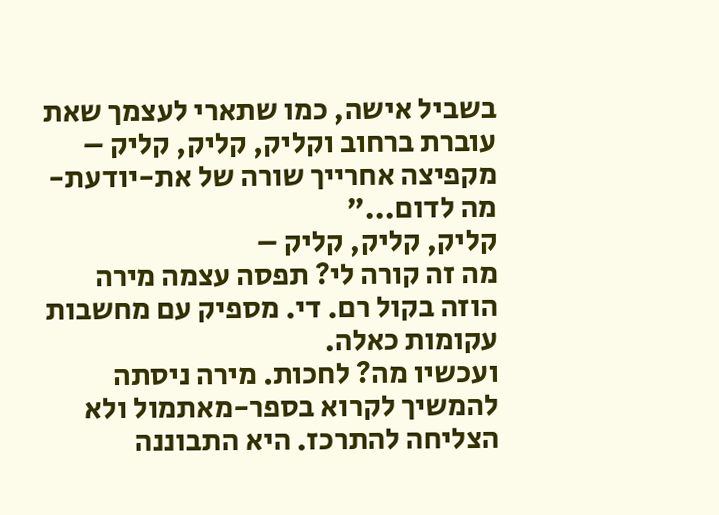בשביל אישה, כמו שתארי לעצמך שאת עוברת ברחוב וקליק, קליק, קליק – מקפיצה אחרייך שורה של את-יודעת-מה לדום..."
קליק, קליק, קליק –
מה זה קורה לי? תפסה עצמה מירה הוזה בקול רם. די. מספיק עם מחשבות עקומות כאלה.
ועכשיו מה? לחכות. מירה ניסתה להמשיך לקרוא בספר-מאתמול ולא הצליחה להתרכז. היא התבוננה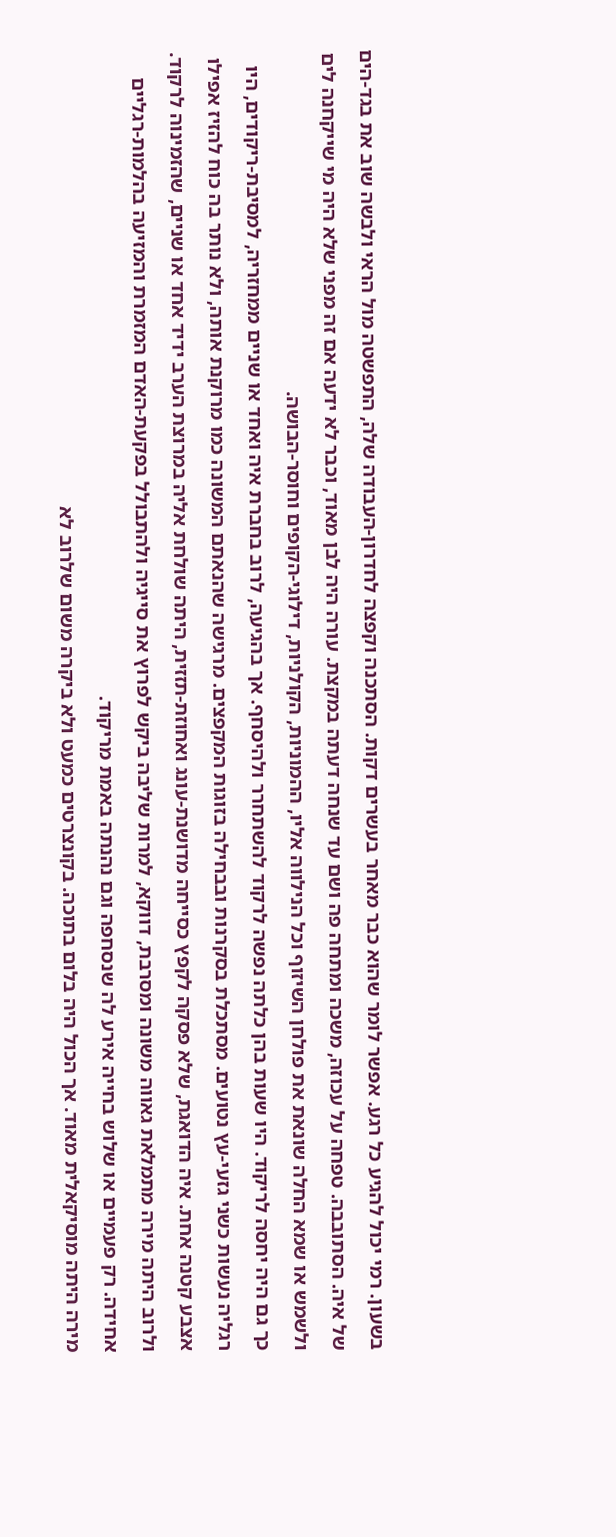בשעון. רמי יכול להגיע כל רגע. אפשר לומר שהוא כבר מאחר בעשרים דקות. הסתכנה וקפצה לחדרון-העבודה שלה, התפשטה מול הראי ולבשה שוב את בגד-הים של איה. הסתובבה. טפחה על עכוזה, משכה ומתחה פה ושם עד שנחה דעתה במקצת. עורה היה לבן מאוד, וכבר לא ידעה אם זה מפני שלא היה מי שייקחנה לים ולשמש או שמא החלה שונאת את פולחן השיזוף וכל הנילווה אליו, ההמוניות, הקולניות, דילוגי-הקופים וחוסר-הבושה.
כך גם היה יחסה לריקוד. היו שעות בהן כלתה נפשה לרקוד להשתחרר ולהיסחף. אך בהגיעה, לרוב בחברת איה ואחד או שניים ממחזריה, למסיבת-ריקודים, היו רגליה נעשות כשני גזעי-עץ נטועים. מסתכלת בסקרנות ובבחילה בזוגות המקפצים. מרגישה שהנאתם המשונה כמו מרוקנת אותה, ולא נותר בה כוח להזיז אפילו אצבע קטנה אחת. איה הדואגת, שלא פסקה לקפץ כסייחה מדושנת-עונג ואחוזת-תזזית, היתה שולחת אליה במרוצת הערב ידיד אחד או שניים, שהזמינוה לרקוד. ולרוב היתה מירה מתמלאת גאווה משונה ומסרבת, דווקא, למרות שליבה ביקש לפרוץ את סייגיה ולהתבולל בפקעת-האדם המזמרת והמזיעה בהלמות-רגליים אחידה. רק פעמיים או שלוש בחייה אירע לה שנסחפה וגם נהנתה באמת מריקוד.
מירה היתה מוסיקאלית מאוד. אך הכול היה בלום בתוכה. בקונצרטים כמעט ולא ביקרה משום שלרוב לא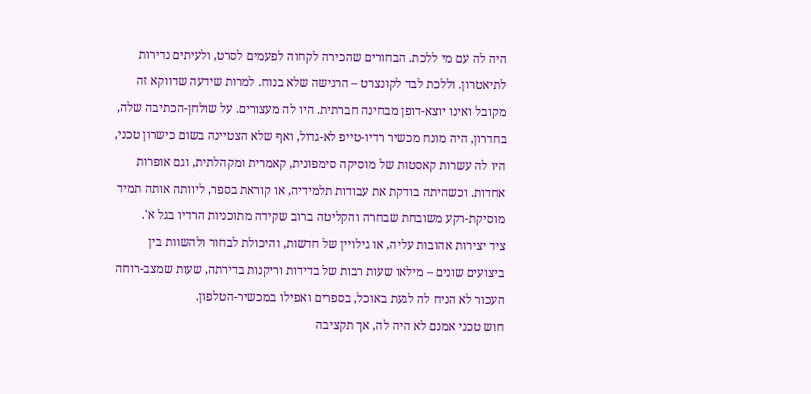היה לה עם מי ללכת. הבחורים שהכירה לקחוה לפעמים לסרט, ולעיתים נדירות לתיאטרון. וללכת לבד לקונצרט – הרגישה שלא בנוח. למרות שידעה שדווקא זה מקובל ואינו יוצא-דופן מבחינה חברתית. היו לה מעצורים. על שולחן-הכתיבה שלה, בחדרון, היה מונח מכשיר רדיו-טייפ לא-גדול, ואף שלא הצטיינה בשום כישרון טכני, היו לה עשרות קאסטות של מוסיקה סימפונית, קאמרית ומקהלתית, וגם אופרות אחדות. וכשהיתה בודקת את עבודות תלמידיה, או קוראת בספר, ליוותה אותה תמיד מוסיקת-רקע משובחת שבחרה והקליטה ברוב שקידה מתוכניות הרדיו בגל א'.
ציד יצירות אהובות עליה, או גילויין של חדשות, והיכולת לבחור ולהשוות בין ביצועים שונים – מילאו שעות רבות של בדידות וריקנות בדירתה, שעות שמצב-רוחה העכור לא הניח לה לגעת באוכל, בספרים ואפילו במכשיר-הטלפון.
חוש טכני אמנם לא היה לה, אך תקציבה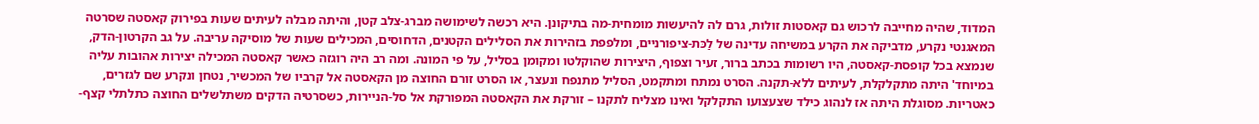המדוד, שהיה מחייבה לרכוש גם קאסטות זולות, גרם לה להיעשות מומחית-מה בתיקונן. היא רכשה לשימושה מברג-צלב קטן, והיתה מבלה לעיתים שעות בפירוק קאסטה שסרטה המאגנטי נקרע, מדביקה את הקרע במשיחה עדינה של לַכּת-ציפורניים, ומלפפת בזהירות את הסלילים הקטנים, הדחוסים, המכילים שעות של מוסיקה עריבה. על גב הקרטון-הדק, שנמצא בכל קופסת-קאסטה, היו רשומות בכתב ברור, זעיר וצפוף, היצירות שהוקלטו ומקומן בסליל, על פי המונה. ומה רב היה רוגזה כאשר קאסטה המכילה יצירות אהובות עליה במיוחד' היתה מתקלקלת, לעיתים ללא-תקנה. הסרט נמתח ומתקמט, הסליל מתנפח ונעצר, או הסרט זורם החוצה מן הקאסטה אל קרביו של המכשיר, נטחן ונקרע שם לגזרים, כאטריות. מסוגלת היתה אז לנהוג כילד שצעצועו התקלקל ואינו מצליח לתקנו – זורקת את הקאסטה המפורקת אל סל-הניירות, כשסרטיה הדקים משתלשלים החוצה כתלתלי קצף-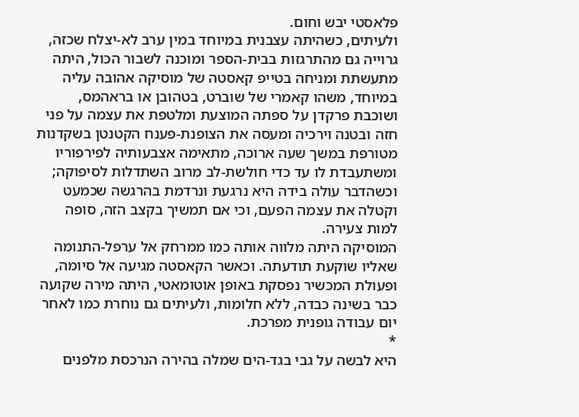פלאסטי יבש וחום.
ולעיתים, כשהיתה עצבנית במיוחד במין ערב לא-יצלח שכזה, גרוייה גם מהתרגזות בבית-הספר ומוכנה לשבור הכול, היתה מתעשתת ומניחה בטייפ קאסטה של מוסיקה אהובה עליה במיוחד, משהו קאמרי של שוברט, בטהובן או בראהמס, ושוכבת פרקדן על ספתה המוצעת ומלטפת את עצמה על פני חזה ובטנה וירכיה ומעסה את הצופנת-פענח הקטנטן בשקדנות מטורפת במשך שעה ארוכה, מתאימה אצבעותיה לפירפוריו ומשתעבדת לו עד כדי חולשת-לב מרוב השתדלות לסיפוקה; וכשהדבר עולה בידה היא נרגעת ונרדמת בהרגשה שכמעט וקטלה את עצמה הפעם, וכי אם תמשיך בקצב הזה, סופה למות צעירה.
המוסיקה היתה מלווה אותה כמו ממרחק אל ערפל-התנומה שאליו שוקעת תודעתה. וכאשר הקאסטה מגיעה אל סיומה, ופעולת המכשיר נפסקת באופן אוטומאטי, היתה מירה שקועה כבר בשינה כבדה, ללא חלומות, ולעיתים גם נוחרת כמו לאחר יום עבודה גופנית מפרכת.
*
היא לבשה על גבי בגד-הים שמלה בהירה הנרכסת מלפנים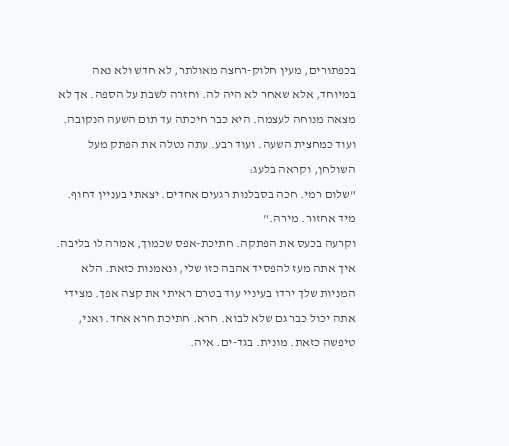בכפתורים, מעין חלוק-רחצה מאולתר, לא חדש ולא נאה במיוחד, אלא שאחר לא היה לה. וחזרה לשבת על הספה. אך לא מצאה מנוחה לעצמה. היא כבר חיכתה עד תום השעה הנקובה. ועוד כמחצית השעה. ועוד רבע. עתה נטלה את הפתק מעל השולחן, וקראה בלעג:
"שלום רמי. חכה בסבלנות רגעים אחדים. יצאתי בעניין דחוף. מיד אחזור. מירה."
וקרעה בכעס את הפתקה. חתיכת-אפס שכמוך, אמרה לו בליבה. איך אתה מעז להפסיד אהבה כזו שלי, ונאמנות כזאת. הלא המניות שלך ירדו בעיניי עוד בטרם ראיתי את קצה אפך. מצידי אתה יכול כבר גם שלא לבוא. חרא. חתיכת חרא אחד. ואני, טיפשה כזאת. מונית. בגד-ים. איה.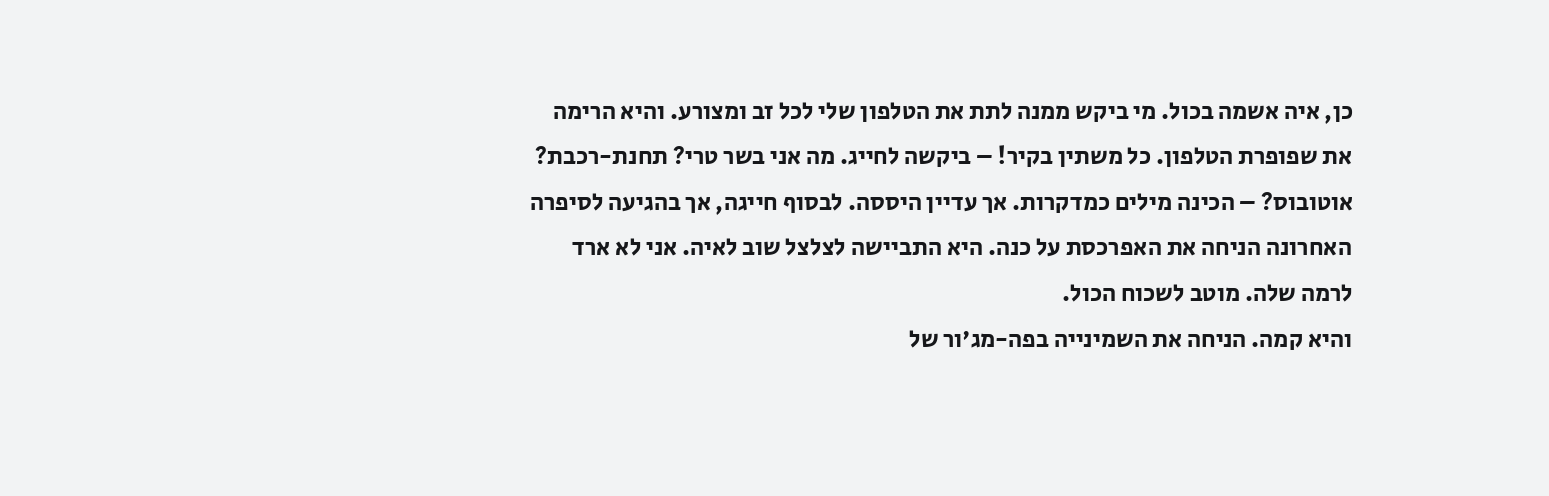כן, איה אשמה בכול. מי ביקש ממנה לתת את הטלפון שלי לכל זב ומצורע. והיא הרימה את שפופרת הטלפון. כל משתין בקיר! – ביקשה לחייג. מה אני בשר טרי? תחנת-רכבת? אוטובוס? – הכינה מילים כמדקרות. אך עדיין היססה. לבסוף חייגה, אך בהגיעה לסיפרה האחרונה הניחה את האפרכסת על כנה. היא התביישה לצלצל שוב לאיה. אני לא ארד לרמה שלה. מוטב לשכוח הכול.
והיא קמה. הניחה את השמינייה בפה-מג'ור של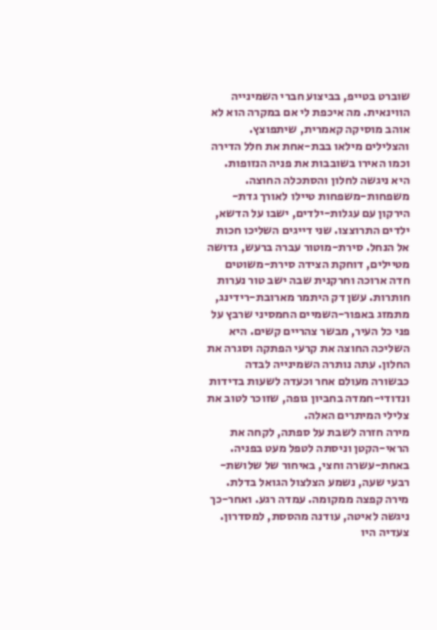שוברט בטייפ, בביצוע חברי השמינייה הווינאית. מה איכפת לי אם במקרה הוא לא אוהב מוסיקה קאמרית, שיתפוצץ. והצלילים מילאו בבת-אחת את חלל הדירה וכמו האירו בשובבות את פניה הנזופות. היא ניגשה לחלון והסתכלה החוצה. משפחות-משפחות טיילו לאורך גדת-הירקון עם עגלות-ילדים, ישבו על הדשא, ילדים התרוצצו. שני דייגים השליכו חכות אל הנחל. סירת-מוטור עברה ברעש, גדושה מטיילים, דוחקת הצידה סירת-משוטים חדה ארוכה וחרקנית שבה ישב טור נערות חותרות. עשן דק היתמר מארובת-רידינג, מתמזג באפור-השמיים החמסיני שרבץ על פני כל העיר, מבשר צהריים קשים. היא השליכה החוצה את קרעי הפתקה וסגרה את החלון. עתה נותרה השמינייה לבדה כבשורה מעולם אחר וכעדה לשעות בדידות ונדודי-חמדה בחביון גופה, שזוכר לטוב את צלילי המיתרים האלה.
מירה חזרה לשבת על ספתה, לקחה את הראי-הקטן וניסתה לטפל מעט בפניה. באחת-עשרה וחצי, באיחור של שלושת-רבעי שעה, נשמע הצלצול הגואל בדלת. מירה קפצה ממקומה. עמדה רגע. ואחר-כך ניגשה לאיטה, עודנה מהססת, למסדרון. צעדיה היו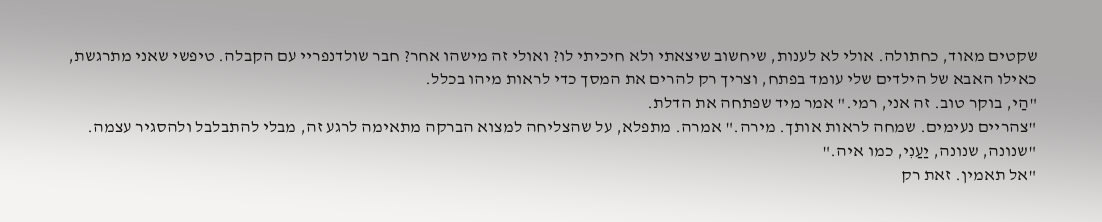שקטים מאוד, כחתולה. אולי לא לענות, שיחשוב שיצאתי ולא חיכיתי לו? ואולי זה מישהו אחר? חבר שולדנפריי עם הקבלה. טיפשי שאני מתרגשת, כאילו האבא של הילדים שלי עומד בפתח, וצריך רק להרים את המסך כדי לראות מיהו בכלל.
"הַי, בוקר טוב. זה אני, רמי." אמר מיד שפתחה את הדלת.
"צהריים נעימים. שמחה לראות אותך. מירה." אמרה. מתפלא, על שהצליחה למצוא הברקה מתאימה לרגע זה, מבלי להתבלבל ולהסגיר עצמה.
"שנונה, שנונה, יַעַנִי, כמו איה."
"אל תאמין. זאת רק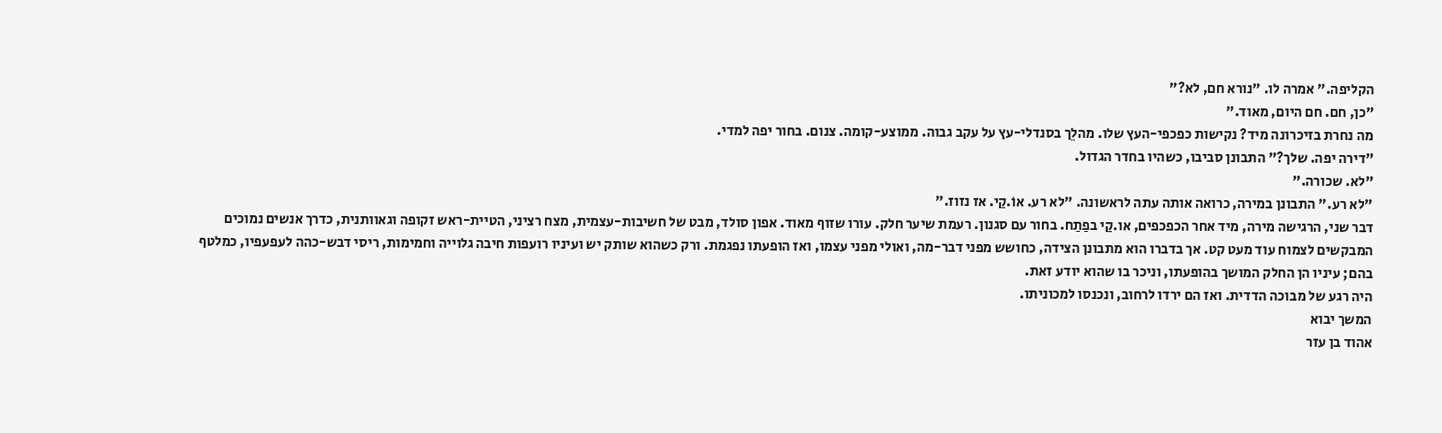הקליפה." אמרה לו. "נורא חם, לא?"
"כן, חם. חם היום, מאוד."
מה נחרת בזיכרונה מיד? נקישות כפכפי-העץ שלו. מהלֵך בסנדלי-עץ על עקב גבוה. ממוצע-קומה. צנום. בחור יפה למדי.
"דירה יפה. שלך?" התבונן סביבו, כשהיו בחדר הגדול.
"לא. שכורה."
"לא רע." התבונן במירה, כרואה אותה עתה לראשונה. "לא רע. אוֹ.קַי. אז נזוז."
דבר שני, הרגישה מירה, מיד אחר הכפכפים, או.קַי בפַתַח. בחור עם סגנון. רעמת שיער חלק. עורו שזוף מאוד. אפון סולד, מבט של חשיבות-עצמית, מצח רציני, הטיית-ראש זקופה וגאוותנית, כדרך אנשים נמוכים המבקשים לצמוח עוד מעט קט. אך בדברו הוא מתבונן הצידה, כחושש מפני דבר-מה, ואולי מפני עצמו, ואז הופעתו נפגמת. ורק כשהוא שותק יש ועיניו רועפות חיבה גלוייה וחמימות, ריסי דבש-כהה לעפעפיו, כמלטף בהם; עיניו הן החלק המושך בהופעתו, וניכר בו שהוא יודע זאת.
היה רגע של מבוכה הדדית. ואז הם ירדו לרחוב, ונכנסו למכוניתו.
המשך יבוא
אהוד בן עזר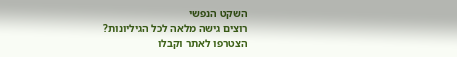השקט הנפשי
רוצים גישה מלאה לכל הגיליונות?
הצטרפו לאתר וקבלו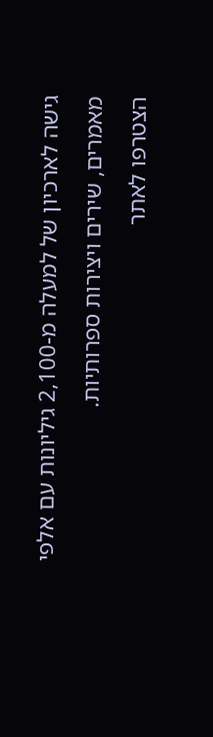גישה לארכיון של למעלה מ-2,100 גיליונות עם אלפי מאמרים, שירים ויצירות ספרותיות.
הצטרפו לאתר